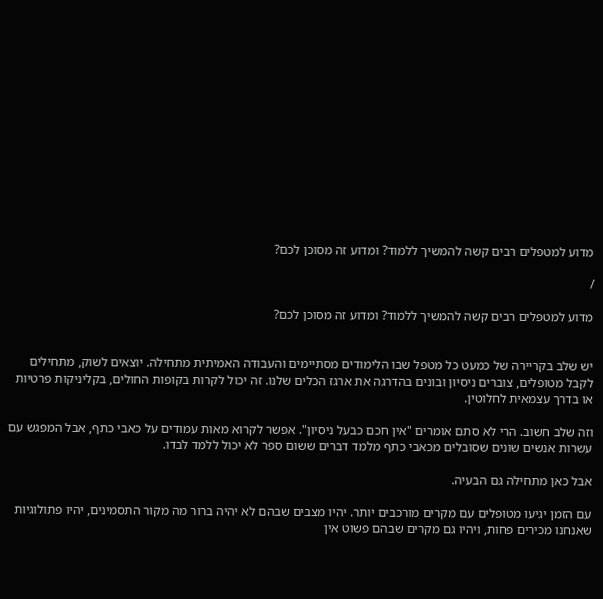מדוע למטפלים רבים קשה להמשיך ללמוד? ומדוע זה מסוכן לכם?

/

מדוע למטפלים רבים קשה להמשיך ללמוד? ומדוע זה מסוכן לכם?


יש שלב בקריירה של כמעט כל מטפל שבו הלימודים מסתיימים והעבודה האמיתית מתחילה. יוצאים לשוק, מתחילים לקבל מטופלים, צוברים ניסיון ובונים בהדרגה את ארגז הכלים שלנו. זה יכול לקרות בקופות החולים, בקליניקות פרטיות או בדרך עצמאית לחלוטין.

וזה שלב חשוב. הרי לא סתם אומרים "אין חכם כבעל ניסיון". אפשר לקרוא מאות עמודים על כאבי כתף, אבל המפגש עם עשרות אנשים שונים שסובלים מכאבי כתף מלמד דברים ששום ספר לא יכול ללמד לבדו.

אבל כאן מתחילה גם הבעיה.

עם הזמן יגיעו מטופלים עם מקרים מורכבים יותר. יהיו מצבים שבהם לא יהיה ברור מה מקור התסמינים, יהיו פתולוגיות שאנחנו מכירים פחות, ויהיו גם מקרים שבהם פשוט אין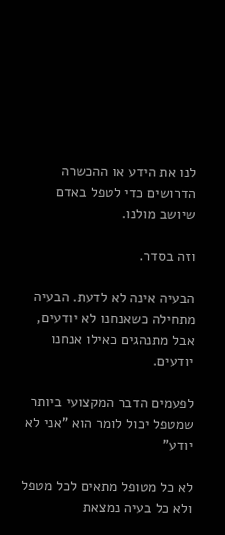לנו את הידע או ההכשרה הדרושים כדי לטפל באדם שיושב מולנו.

וזה בסדר.

הבעיה אינה לא לדעת. הבעיה מתחילה כשאנחנו לא יודעים, אבל מתנהגים כאילו אנחנו יודעים.

לפעמים הדבר המקצועי ביותר שמטפל יכול לומר הוא "אני לא יודע"

לא כל מטופל מתאים לכל מטפל ולא כל בעיה נמצאת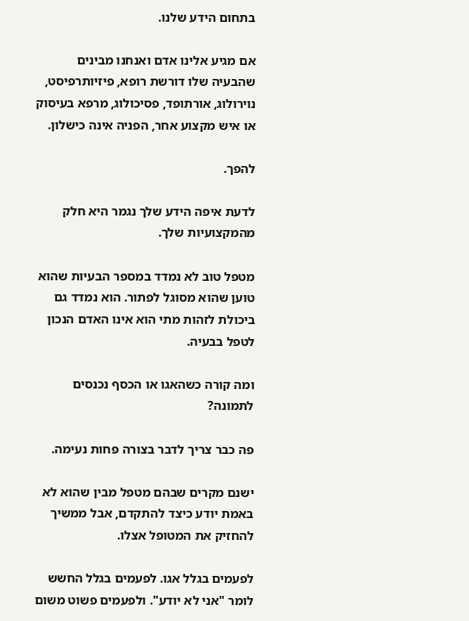בתחום הידע שלנו.

אם מגיע אלינו אדם ואנחנו מבינים שהבעיה שלו דורשת רופא, פיזיותרפיסט, נוירולוג, אורתופד, פסיכולוג, מרפא בעיסוק או איש מקצוע אחר, הפניה אינה כישלון.

להפך.

לדעת איפה הידע שלך נגמר היא חלק מהמקצועיות שלך.

מטפל טוב לא נמדד במספר הבעיות שהוא טוען שהוא מסוגל לפתור. הוא נמדד גם ביכולת לזהות מתי הוא אינו האדם הנכון לטפל בבעיה.

ומה קורה כשהאגו או הכסף נכנסים לתמונה?

פה כבר צריך לדבר בצורה פחות נעימה.

ישנם מקרים שבהם מטפל מבין שהוא לא באמת יודע כיצד להתקדם, אבל ממשיך להחזיק את המטופל אצלו.

לפעמים בגלל אגו. לפעמים בגלל החשש לומר "אני לא יודע". ולפעמים פשוט משום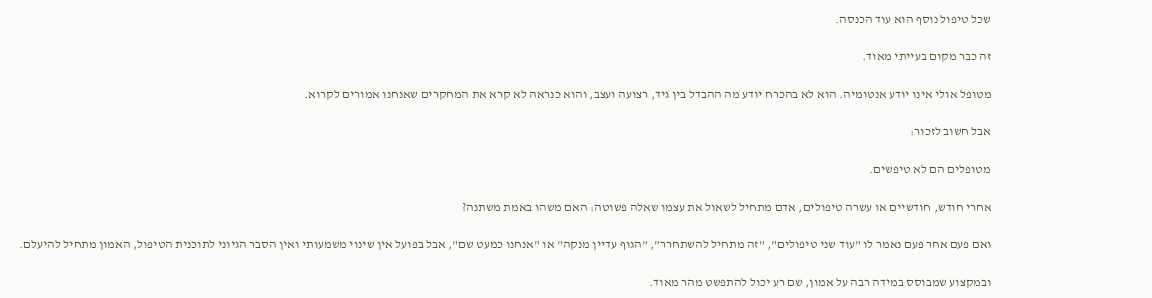שכל טיפול נוסף הוא עוד הכנסה.

זה כבר מקום בעייתי מאוד.

מטופל אולי אינו יודע אנטומיה. הוא לא בהכרח יודע מה ההבדל בין גיד, רצועה ועצב, והוא כנראה לא קרא את המחקרים שאנחנו אמורים לקרוא.

אבל חשוב לזכור:

מטופלים הם לא טיפשים.

אחרי חודש, חודשיים או עשרה טיפולים, אדם מתחיל לשאול את עצמו שאלה פשוטה: האם משהו באמת משתנה?

ואם פעם אחר פעם נאמר לו "עוד שני טיפולים", "זה מתחיל להשתחרר", "הגוף עדיין מנקה" או "אנחנו כמעט שם", אבל בפועל אין שינוי משמעותי ואין הסבר הגיוני לתוכנית הטיפול, האמון מתחיל להיעלם.

ובמקצוע שמבוסס במידה רבה על אמון, שם רע יכול להתפשט מהר מאוד.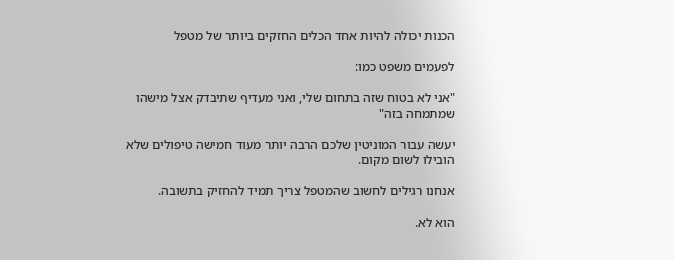הכנות יכולה להיות אחד הכלים החזקים ביותר של מטפל

לפעמים משפט כמו:

"אני לא בטוח שזה בתחום שלי, ואני מעדיף שתיבדק אצל מישהו שמתמחה בזה"

יעשה עבור המוניטין שלכם הרבה יותר מעוד חמישה טיפולים שלא הובילו לשום מקום.

אנחנו רגילים לחשוב שהמטפל צריך תמיד להחזיק בתשובה.

הוא לא.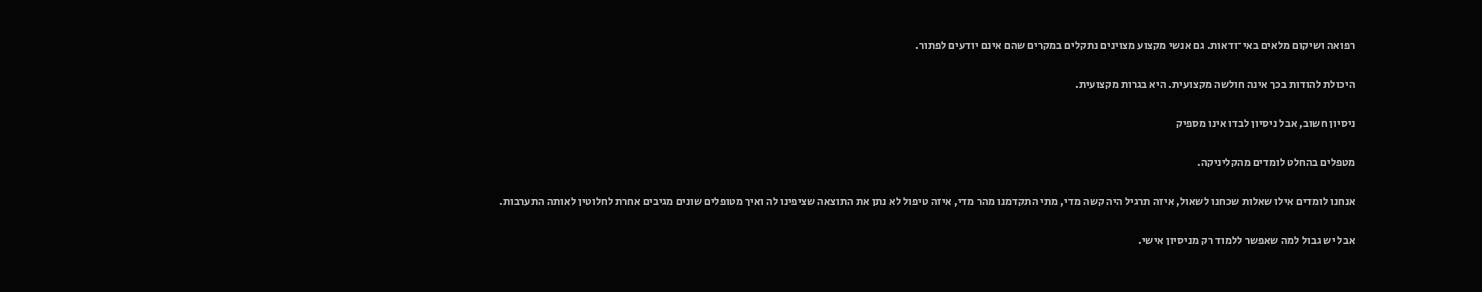רפואה ושיקום מלאים באי־ודאות. גם אנשי מקצוע מצוינים נתקלים במקרים שהם אינם יודעים לפתור.

היכולת להודות בכך אינה חולשה מקצועית. היא בגרות מקצועית.

ניסיון חשוב, אבל ניסיון לבדו אינו מספיק

מטפלים בהחלט לומדים מהקליניקה.

אנחנו לומדים אילו שאלות שכחנו לשאול, איזה תרגיל היה קשה מדי, מתי התקדמנו מהר מדי, איזה טיפול לא נתן את התוצאה שציפינו לה ואיך מטופלים שונים מגיבים אחרת לחלוטין לאותה התערבות.

אבל יש גבול למה שאפשר ללמוד רק מניסיון אישי.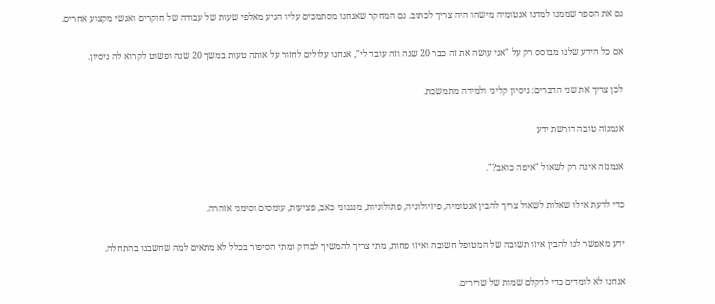גם את הספר שממנו למדנו אנטומיה מישהו היה צריך לכתוב. גם המחקר שאנחנו מסתמכים עליו הגיע מאלפי שעות של עבודה של חוקרים ואנשי מקצוע אחרים.

אם כל הידע שלנו מבוסס רק על "אני עושה את זה כבר 20 שנה וזה עובד לי", אנחנו עלולים לחזור על אותה טעות במשך 20 שנה ופשוט לקרוא לה ניסיון.

לכן צריך את שני הדברים: ניסיון קליני ולמידה מתמשכת.

אנמנזה טובה דורשת ידע

אנמנזה אינה רק לשאול "איפה כואב?".

כדי לדעת אילו שאלות לשאול צריך להבין אנטומיה, פיזיולוגיה, פתולוגיות, מנגנוני כאב, פציעות, עומסים וסימני אזהרה.

ידע מאפשר לנו להבין איזו תשובה של המטופל חשובה ואיזו פחות, מתי צריך להמשיך לבדוק ומתי הסיפור בכלל לא מתאים למה שחשבנו בהתחלה.

אנחנו לא לומדים כדי לדקלם שמות של שרירים.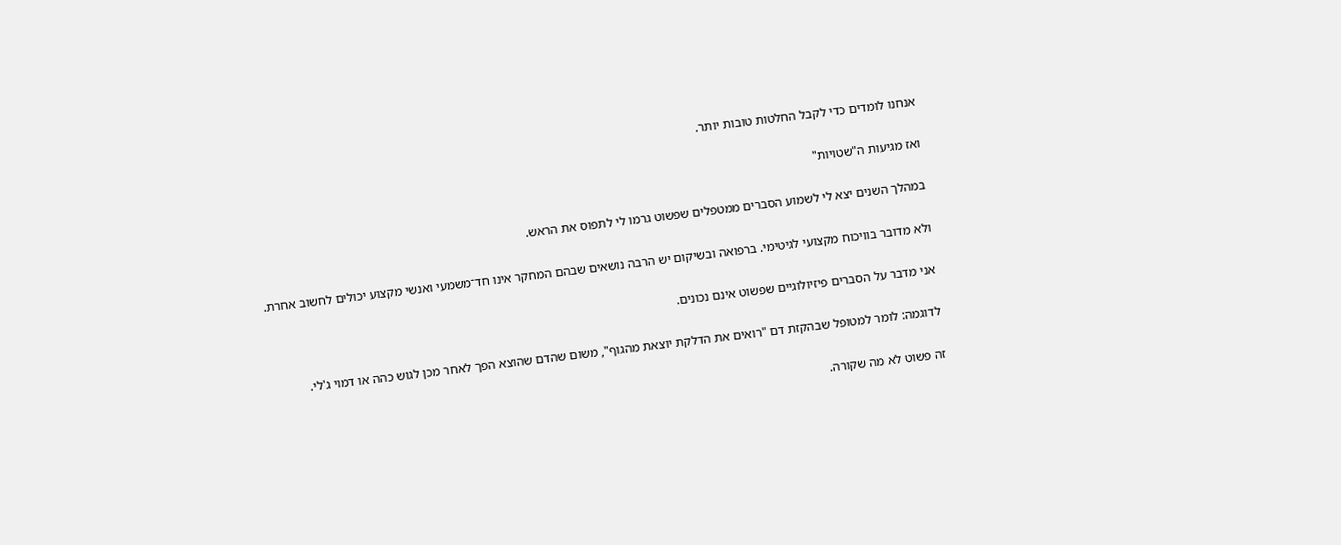אנחנו לומדים כדי לקבל החלטות טובות יותר.

ואז מגיעות ה"שטויות"

במהלך השנים יצא לי לשמוע הסברים ממטפלים שפשוט גרמו לי לתפוס את הראש.

ולא מדובר בוויכוח מקצועי לגיטימי. ברפואה ובשיקום יש הרבה נושאים שבהם המחקר אינו חד־משמעי ואנשי מקצוע יכולים לחשוב אחרת.

אני מדבר על הסברים פיזיולוגיים שפשוט אינם נכונים.

לדוגמה: לומר למטופל שבהקזת דם "רואים את הדלקת יוצאת מהגוף", משום שהדם שהוצא הפך לאחר מכן לגוש כהה או דמוי ג'לי.

זה פשוט לא מה שקורה.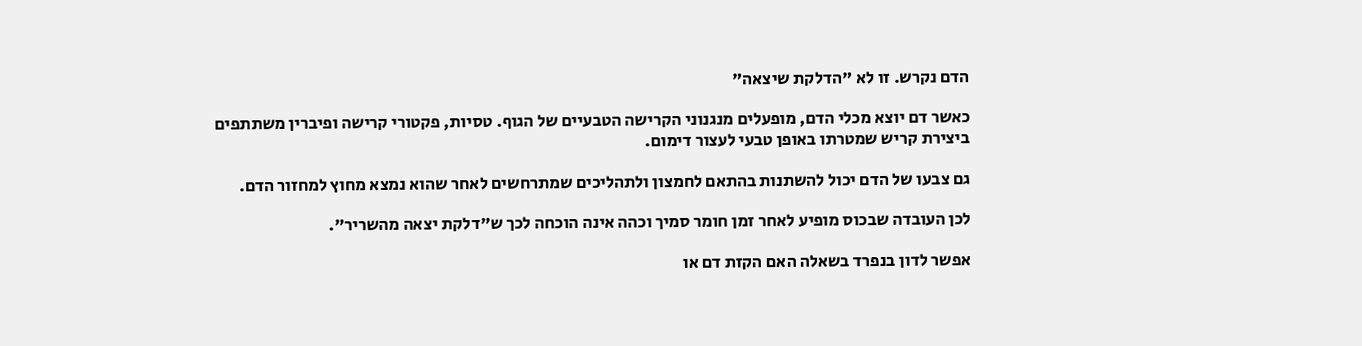הדם נקרש. זו לא "הדלקת שיצאה"

כאשר דם יוצא מכלי הדם, מופעלים מנגנוני הקרישה הטבעיים של הגוף. טסיות, פקטורי קרישה ופיברין משתתפים ביצירת קריש שמטרתו באופן טבעי לעצור דימום.

גם צבעו של הדם יכול להשתנות בהתאם לחמצון ולתהליכים שמתרחשים לאחר שהוא נמצא מחוץ למחזור הדם.

לכן העובדה שבכוס מופיע לאחר זמן חומר סמיך וכהה אינה הוכחה לכך ש"דלקת יצאה מהשריר".

אפשר לדון בנפרד בשאלה האם הקזת דם או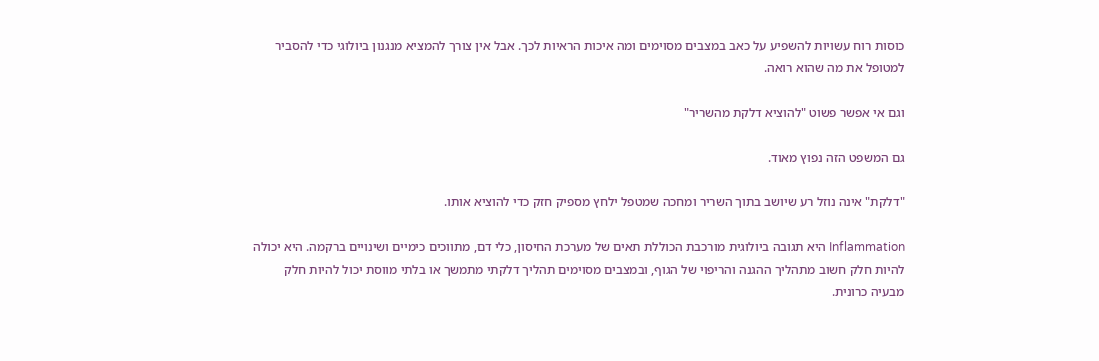כוסות רוח עשויות להשפיע על כאב במצבים מסוימים ומה איכות הראיות לכך. אבל אין צורך להמציא מנגנון ביולוגי כדי להסביר למטופל את מה שהוא רואה.

וגם אי אפשר פשוט "להוציא דלקת מהשריר"

גם המשפט הזה נפוץ מאוד.

"דלקת" אינה נוזל רע שיושב בתוך השריר ומחכה שמטפל ילחץ מספיק חזק כדי להוציא אותו.

Inflammation היא תגובה ביולוגית מורכבת הכוללת תאים של מערכת החיסון, כלי דם, מתווכים כימיים ושינויים ברקמה. היא יכולה להיות חלק חשוב מתהליך ההגנה והריפוי של הגוף, ובמצבים מסוימים תהליך דלקתי מתמשך או בלתי מווסת יכול להיות חלק מבעיה כרונית.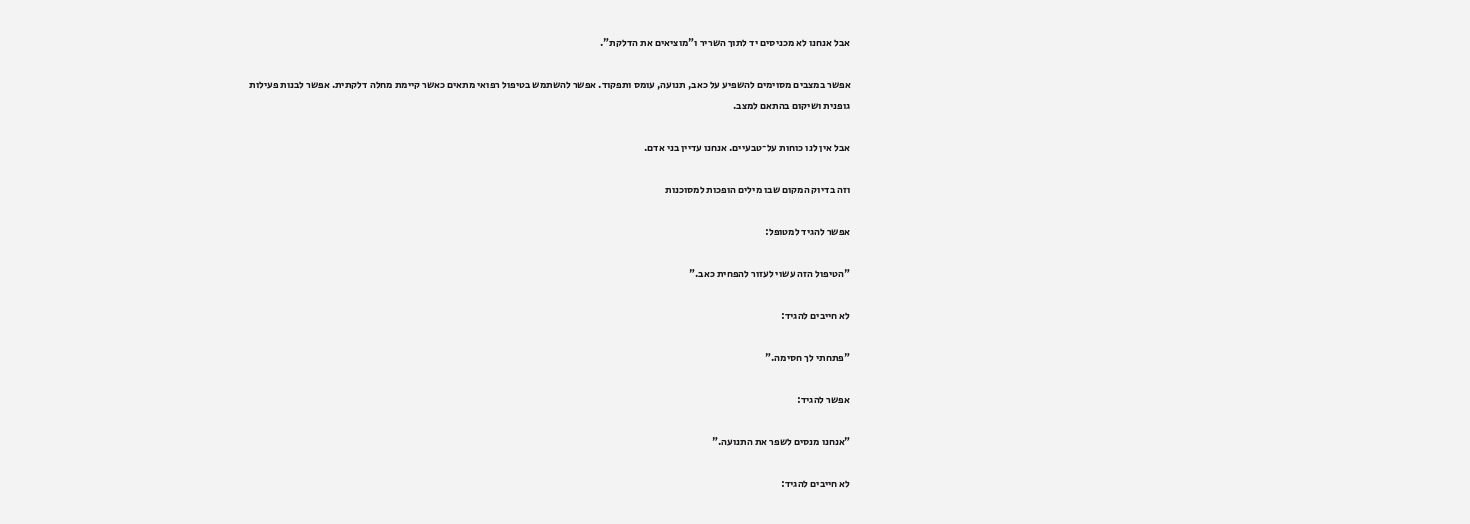אבל אנחנו לא מכניסים יד לתוך השריר ו"מוציאים את הדלקת".

אפשר במצבים מסוימים להשפיע על כאב, תנועה, עומס ותפקוד. אפשר להשתמש בטיפול רפואי מתאים כאשר קיימת מחלה דלקתית. אפשר לבנות פעילות גופנית ושיקום בהתאם למצב.

אבל אין לנו כוחות על־טבעיים. אנחנו עדיין בני אדם.

וזה בדיוק המקום שבו מילים הופכות למסוכנות

אפשר להגיד למטופל:

"הטיפול הזה עשוי לעזור להפחית כאב."

לא חייבים להגיד:

"פתחתי לך חסימה."

אפשר להגיד:

"אנחנו מנסים לשפר את התנועה."

לא חייבים להגיד: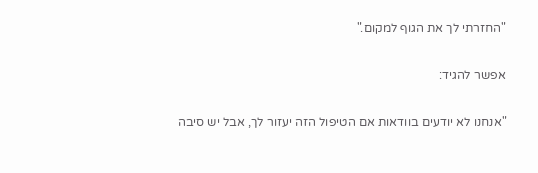"החזרתי לך את הגוף למקום."

אפשר להגיד:

"אנחנו לא יודעים בוודאות אם הטיפול הזה יעזור לך, אבל יש סיבה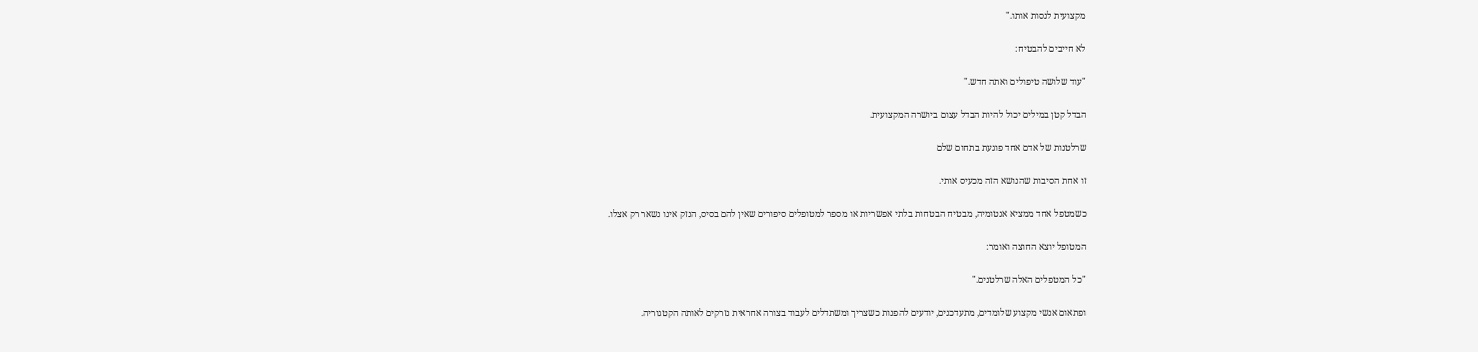מקצועית לנסות אותו."

לא חייבים להבטיח:

"עוד שלושה טיפולים ואתה חדש."

הבדל קטן במילים יכול להיות הבדל עצום ביושרה המקצועית.

שרלטנות של אדם אחד פוגעת בתחום שלם

זו אחת הסיבות שהנושא הזה מכעיס אותי.

כשמטפל אחד ממציא אנטומיה, מבטיח הבטחות בלתי אפשריות או מספר למטופלים סיפורים שאין להם בסיס, הנזק אינו נשאר רק אצלו.

המטופל יוצא החוצה ואומר:

"כל המטפלים האלה שרלטנים."

ופתאום אנשי מקצוע שלומדים, מתעדכנים, יודעים להפנות כשצריך ומשתדלים לעבוד בצורה אחראית נזרקים לאותה הקטגוריה.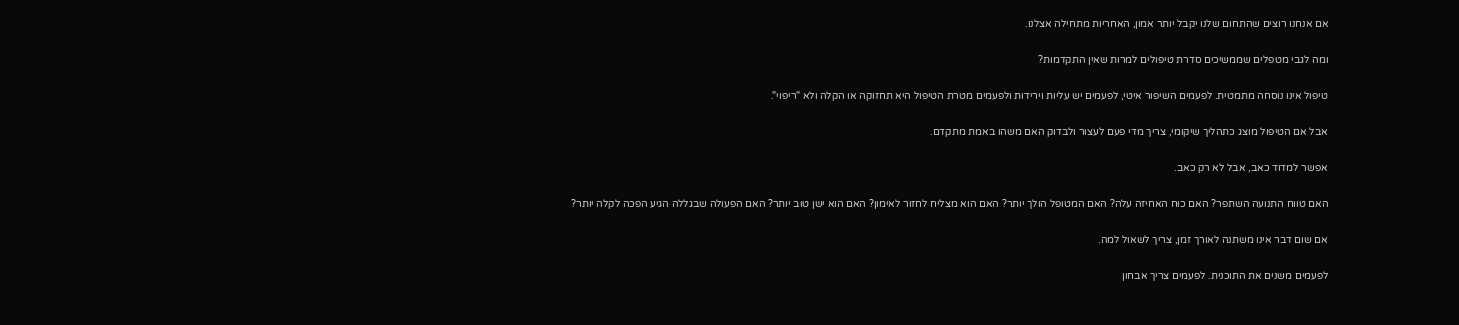אם אנחנו רוצים שהתחום שלנו יקבל יותר אמון, האחריות מתחילה אצלנו.

ומה לגבי מטפלים שממשיכים סדרת טיפולים למרות שאין התקדמות?

טיפול אינו נוסחה מתמטית. לפעמים השיפור איטי, לפעמים יש עליות וירידות ולפעמים מטרת הטיפול היא תחזוקה או הקלה ולא "ריפוי".

אבל אם הטיפול מוצג כתהליך שיקומי, צריך מדי פעם לעצור ולבדוק האם משהו באמת מתקדם.

אפשר למדוד כאב, אבל לא רק כאב.

האם טווח התנועה השתפר? האם כוח האחיזה עלה? האם המטופל הולך יותר? האם הוא מצליח לחזור לאימון? האם הוא ישן טוב יותר? האם הפעולה שבגללה הגיע הפכה לקלה יותר?

אם שום דבר אינו משתנה לאורך זמן, צריך לשאול למה.

לפעמים משנים את התוכנית. לפעמים צריך אבחון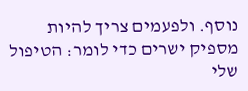נוסף. ולפעמים צריך להיות מספיק ישרים כדי לומר: הטיפול שלי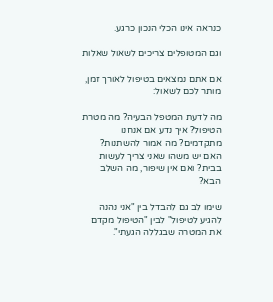כנראה אינו הכלי הנכון כרגע.

וגם המטופלים צריכים לשאול שאלות

אם אתם נמצאים בטיפול לאורך זמן, מותר לכם לשאול:

מה לדעת המטפל הבעיה? מה מטרת הטיפול? איך נדע אם אנחנו מתקדמים? מה אמור להשתנות? האם יש משהו שאני צריך לעשות בבית? ואם אין שיפור, מה השלב הבא?

שימו לב גם להבדל בין "אני נהנה להגיע לטיפול" לבין "הטיפול מקדם את המטרה שבגללה הגעתי".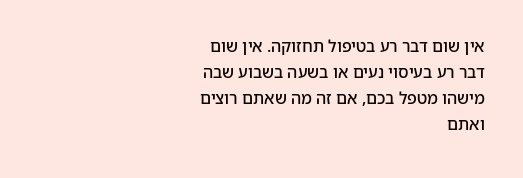אין שום דבר רע בטיפול תחזוקה. אין שום דבר רע בעיסוי נעים או בשעה בשבוע שבה מישהו מטפל בכם, אם זה מה שאתם רוצים ואתם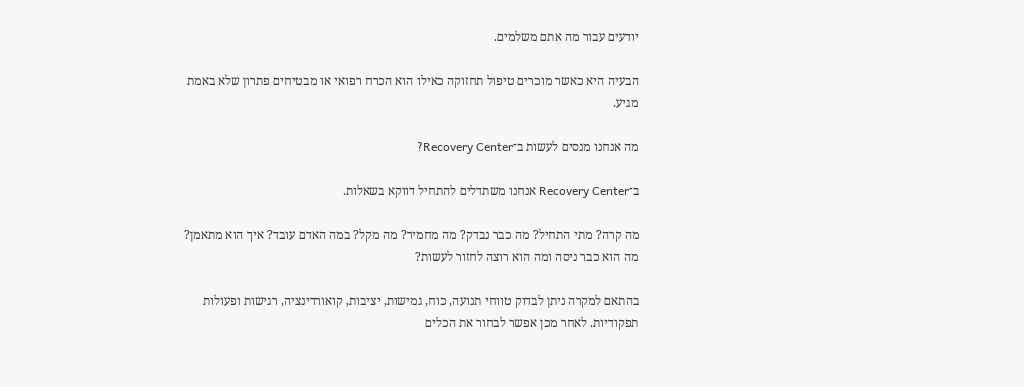יודעים עבור מה אתם משלמים.

הבעיה היא כאשר מוכרים טיפול תחזוקה כאילו הוא הכרח רפואי או מבטיחים פתרון שלא באמת מגיע.

מה אנחנו מנסים לעשות ב־Recovery Center?

ב־Recovery Center אנחנו משתדלים להתחיל דווקא בשאלות.

מה קרה? מתי התחיל? מה כבר נבדק? מה מחמיר? מה מקל? במה האדם עובד? איך הוא מתאמן? מה הוא כבר ניסה ומה הוא רוצה לחזור לעשות?

בהתאם למקרה ניתן לבדוק טווחי תנועה, כוח, גמישות, יציבות, קואורדינציה, רגישות ופעולות תפקודיות. לאחר מכן אפשר לבחור את הכלים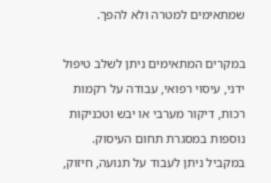שמתאימים למטרה ולא להפך.

במקרים המתאימים ניתן לשלב טיפול ידני, עיסוי רפואי, עבודה על רקמות רכות, דיקור מערבי או יבש וטכניקות נוספות במסגרת תחום העיסוק. במקביל ניתן לעבוד על תנועה, חיזוק,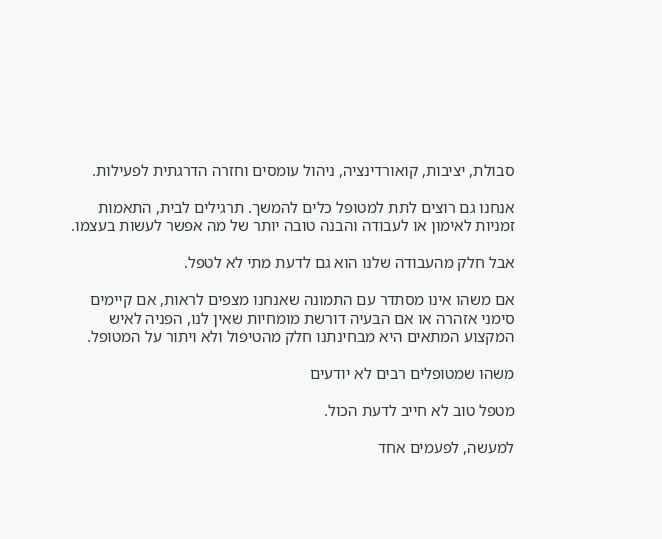סבולת, יציבות, קואורדינציה, ניהול עומסים וחזרה הדרגתית לפעילות.

אנחנו גם רוצים לתת למטופל כלים להמשך. תרגילים לבית, התאמות זמניות לאימון או לעבודה והבנה טובה יותר של מה אפשר לעשות בעצמו.

אבל חלק מהעבודה שלנו הוא גם לדעת מתי לא לטפל.

אם משהו אינו מסתדר עם התמונה שאנחנו מצפים לראות, אם קיימים סימני אזהרה או אם הבעיה דורשת מומחיות שאין לנו, הפניה לאיש המקצוע המתאים היא מבחינתנו חלק מהטיפול ולא ויתור על המטופל.

משהו שמטופלים רבים לא יודעים

מטפל טוב לא חייב לדעת הכול.

למעשה, לפעמים אחד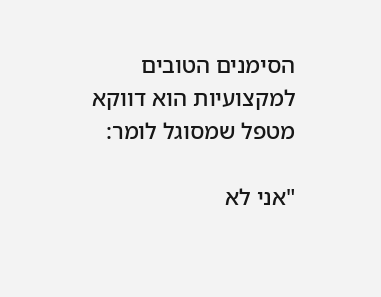הסימנים הטובים למקצועיות הוא דווקא מטפל שמסוגל לומר:

"אני לא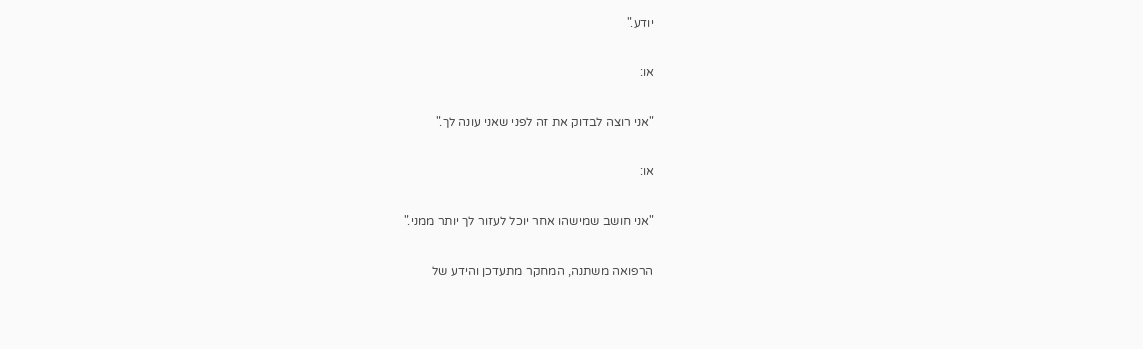יודע."

או:

"אני רוצה לבדוק את זה לפני שאני עונה לך."

או:

"אני חושב שמישהו אחר יוכל לעזור לך יותר ממני."

הרפואה משתנה, המחקר מתעדכן והידע של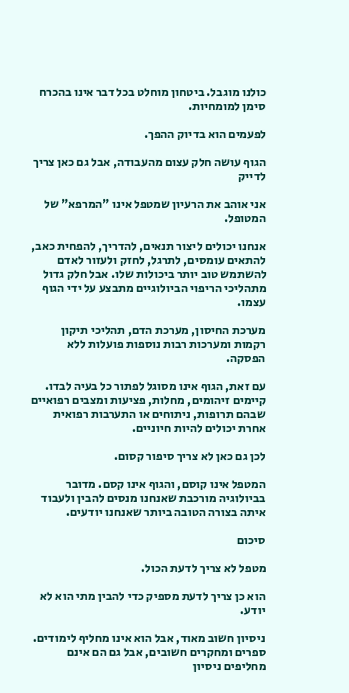כולנו מוגבל. ביטחון מוחלט בכל דבר אינו בהכרח סימן למומחיות.

לפעמים הוא בדיוק ההפך.

הגוף עושה חלק עצום מהעבודה, אבל גם כאן צריך לדייק

אני אוהב את הרעיון שמטפל אינו "המרפא" של המטופל.

אנחנו יכולים ליצור תנאים, להדריך, להפחית כאב, להתאים עומסים, לתרגל, לחזק ולעזור לאדם להשתמש טוב יותר ביכולות שלו. אבל חלק גדול מתהליכי הריפוי הביולוגיים מתבצע על ידי הגוף עצמו.

מערכת החיסון, מערכת הדם, תהליכי תיקון רקמות ומערכות רבות נוספות פועלות ללא הפסקה.

עם זאת, הגוף אינו מסוגל לפתור כל בעיה לבדו. קיימים זיהומים, מחלות, פציעות ומצבים רפואיים שבהם תרופות, ניתוחים או התערבות רפואית אחרת יכולים להיות חיוניים.

לכן גם כאן לא צריך סיפור קסום.

המטפל אינו קוסם, והגוף אינו קסם. מדובר בביולוגיה מורכבת שאנחנו מנסים להבין ולעבוד איתה בצורה הטובה ביותר שאנחנו יודעים.

סיכום

מטפל לא צריך לדעת הכול.

הוא כן צריך לדעת מספיק כדי להבין מתי הוא לא יודע.

ניסיון חשוב מאוד, אבל הוא אינו מחליף לימודים. ספרים ומחקרים חשובים, אבל גם הם אינם מחליפים ניסיון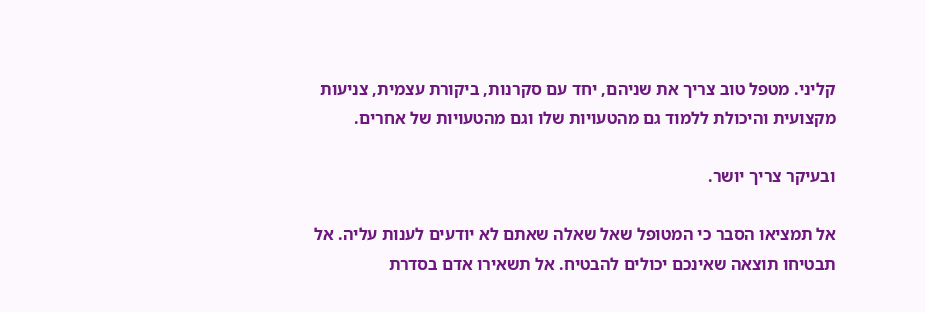קליני. מטפל טוב צריך את שניהם, יחד עם סקרנות, ביקורת עצמית, צניעות מקצועית והיכולת ללמוד גם מהטעויות שלו וגם מהטעויות של אחרים.

ובעיקר צריך יושר.

אל תמציאו הסבר כי המטופל שאל שאלה שאתם לא יודעים לענות עליה. אל תבטיחו תוצאה שאינכם יכולים להבטיח. אל תשאירו אדם בסדרת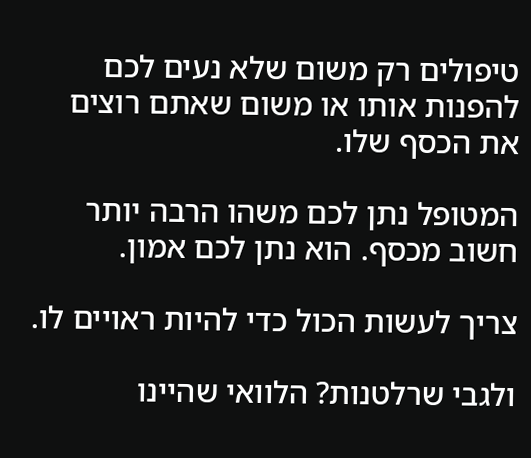טיפולים רק משום שלא נעים לכם להפנות אותו או משום שאתם רוצים את הכסף שלו.

המטופל נתן לכם משהו הרבה יותר חשוב מכסף. הוא נתן לכם אמון.

צריך לעשות הכול כדי להיות ראויים לו.

ולגבי שרלטנות? הלוואי שהיינו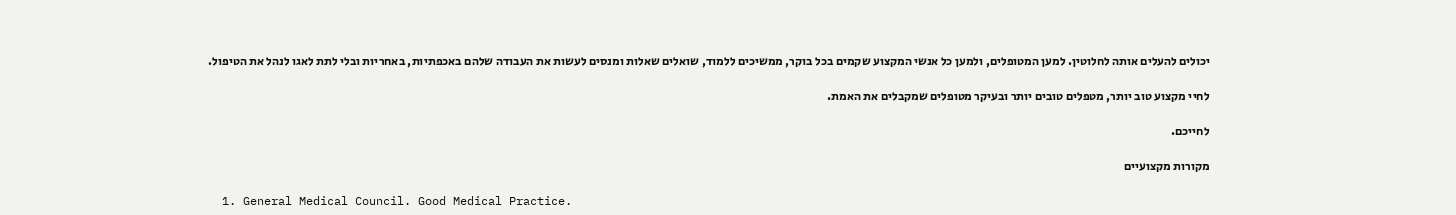יכולים להעלים אותה לחלוטין. למען המטופלים, ולמען כל אנשי המקצוע שקמים בכל בוקר, ממשיכים ללמוד, שואלים שאלות ומנסים לעשות את העבודה שלהם באכפתיות, באחריות ובלי לתת לאגו לנהל את הטיפול.

לחיי מקצוע טוב יותר, מטפלים טובים יותר ובעיקר מטופלים שמקבלים את האמת.

לחייכם.

מקורות מקצועיים

  1. General Medical Council. Good Medical Practice.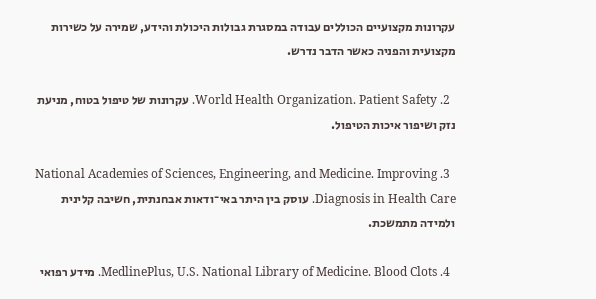עקרונות מקצועיים הכוללים עבודה במסגרת גבולות היכולת והידע, שמירה על כשירות מקצועית והפניה כאשר הדבר נדרש.

  2. World Health Organization. Patient Safety. עקרונות של טיפול בטוח, מניעת נזק ושיפור איכות הטיפול.

  3. National Academies of Sciences, Engineering, and Medicine. Improving Diagnosis in Health Care. עוסק בין היתר באי־ודאות אבחנתית, חשיבה קלינית ולמידה מתמשכת.

  4. MedlinePlus, U.S. National Library of Medicine. Blood Clots. מידע רפואי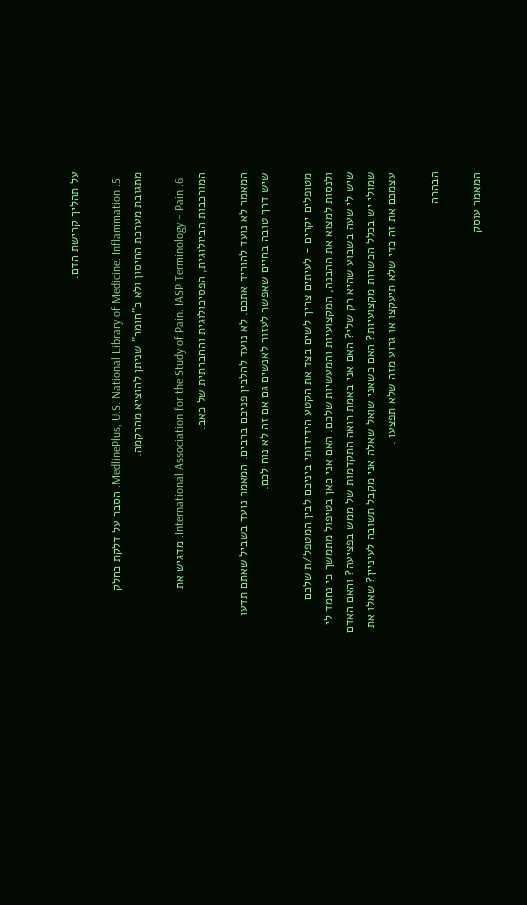על תהליך קרישת הדם.

  5. MedlinePlus, U.S. National Library of Medicine. Inflammation. הסבר על דלקת כחלק מתגובת מערכת החיסון ולא כ"חומר" שניתן להוציא מהרקמה.

  6. International Association for the Study of Pain. IASP Terminology – Pain. מדגיש את המורכבות הביולוגית, הפסיכולוגית והחברתית של כאב.

המאמר לא נועד להוריד אתכם. לא נועד להלבין פניכם ברבים. המאמר נועד בשביל שאתם תדעו שיש דרך טובה בחיים שאפשר לעזור לאנשים גם אם זה לא נוח לכם.

מטופלים יקרים - לעיתים צריך לשים בצד את הקטע הידידותי ביניכם לבין המטפל/ת שלכם ולנסות למצוא את ההבנה, המקצועיות והמעשיות שלכם. האם אני כאן בטיפול מתמשך כי נחמד לי שיש לי שעה בשבוע שהיא רק שלי? האם אני באמת רואה התקדמות של ממש בפציעה? והאם האדם שמולי יש בכלל הכשרות מקצועיות? האם כשאני שואל שאלה אני מקבל תשובה לעיניין? שאלו את עצמכם את זה כדי שלא תיעקצו או גרוע מזה שלא תפצעו .

הבהרה

המאמר עוסק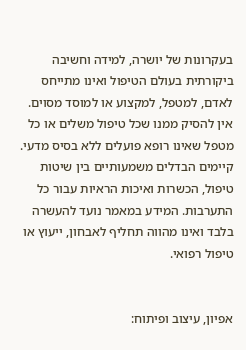בעקרונות של יושרה, למידה וחשיבה ביקורתית בעולם הטיפול ואינו מתייחס לאדם, למטפל, למקצוע או למוסד מסוים. אין להסיק ממנו שכל טיפול משלים או כל מטפל שאינו רופא פועלים ללא בסיס מדעי. קיימים הבדלים משמעותיים בין שיטות טיפול, הכשרות ואיכות הראיות עבור כל התערבות. המידע במאמר נועד להעשרה בלבד ואינו מהווה תחליף לאבחון, ייעוץ או טיפול רפואי.


אפיון, עיצוב ופיתוח: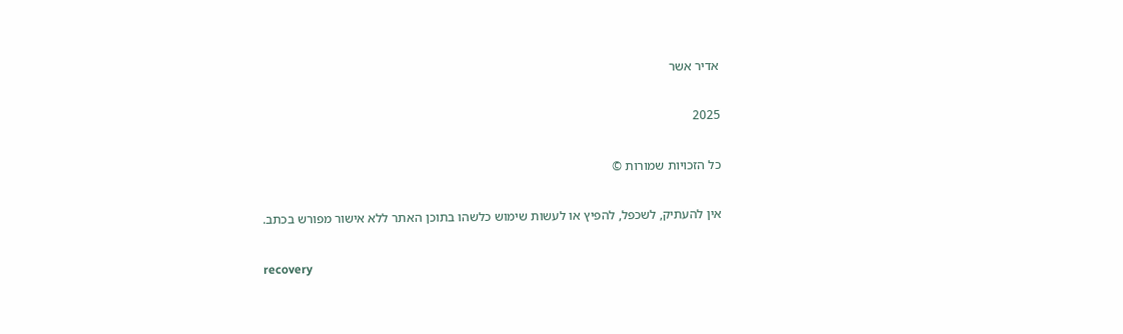אדיר אשר

2025

כל הזכויות שמורות ©

אין להעתיק, לשכפל, להפיץ או לעשות שימוש כלשהו בתוכן האתר ללא אישור מפורש בכתב.

recovery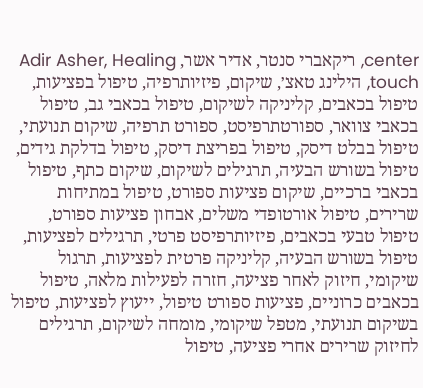center, ריקאברי סנטר, אדיר אשר, Adir Asher, Healing touch, הילינג טאצ׳, שיקום, פיזיותרפיה, טיפול בפציעות, טיפול בכאבים, קליניקה לשיקום, טיפול בכאבי גב, טיפול בכאבי צוואר, ספורטתרפיסט, ספורט תרפיה, שיקום תנועתי, טיפול בבלט דיסק, טיפול בפריצת דיסק, טיפול בדלקת גידים, טיפול בשורש הבעיה, תרגילים לשיקום, שיקום כתף, טיפול בכאבי ברכיים, שיקום פציעות ספורט, טיפול במתיחות שרירים, טיפול אורטופדי משלים, אבחון פציעות ספורט, טיפול טבעי בכאבים, פיזיותרפיסט פרטי, תרגילים לפציעות, טיפול בשורש הבעיה, קליניקה פרטית לפציעות, תרגול שיקומי, חיזוק לאחר פציעה, חזרה לפעילות מלאה, טיפול בכאבים כרוניים, פציעות ספורט טיפול, ייעוץ לפציעות, טיפול בשיקום תנועתי, מטפל שיקומי, מומחה לשיקום, תרגילים לחיזוק שרירים אחרי פציעה, טיפול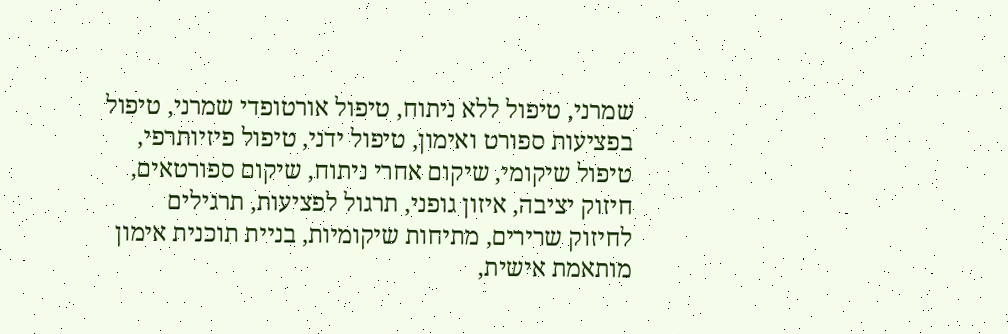שמרני, טיפול ללא ניתוח, טיפול אורטופדי שמרני, טיפול בפציעות ספורט ואימון, טיפול ידני, טיפול פיזיותרפי, טיפול שיקומי, שיקום אחרי ניתוח, שיקום ספורטאים, חיזוק יציבה, איזון גופני, תרגול לפציעות, תרגילים לחיזוק שרירים, מתיחות שיקומיות, בניית תוכנית אימון מותאמת אישית,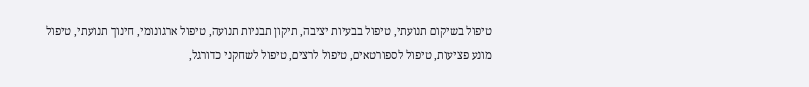טיפול בשיקום תנועתי, טיפול בבעיות יציבה, תיקון תבניות תנועה, טיפול ארגונומי, חינוך תנועתי, טיפול מונע פציעות, טיפול לספורטאים, טיפול לרצים, טיפול לשחקני כדורגל,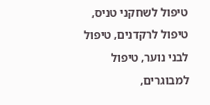טיפול לשחקני טניס, טיפול לרקדנים, טיפול לבני נוער, טיפול למבוגרים,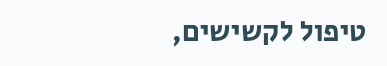טיפול לקשישים,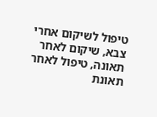טיפול לשיקום אחרי צבא, שיקום לאחר תאונה, טיפול לאחר תאונת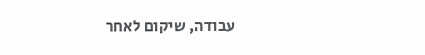עבודה, שיקום לאחר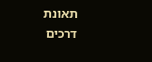תאונת דרכים